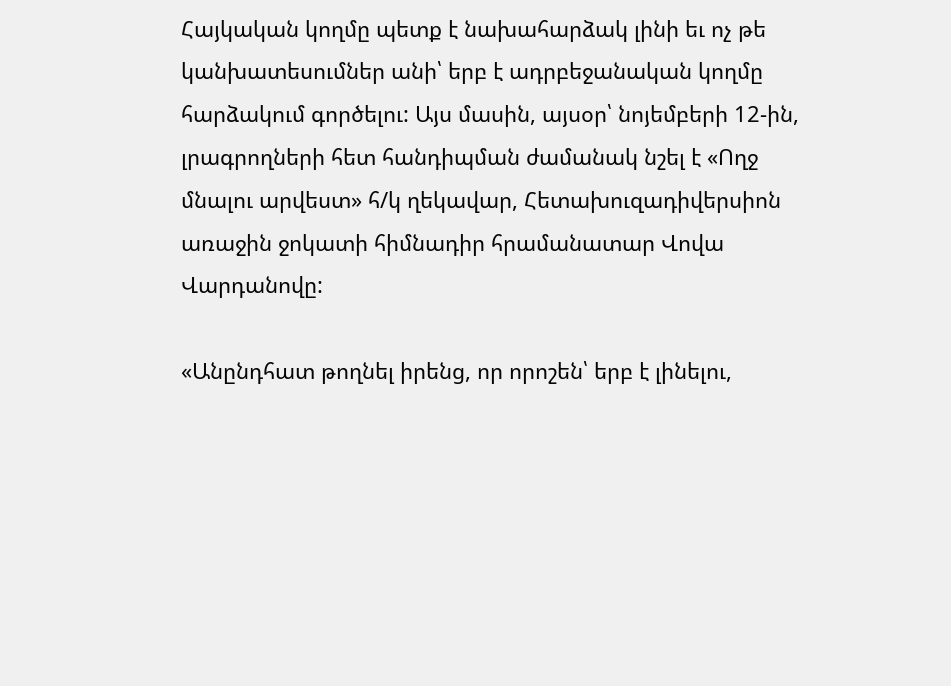Հայկական կողմը պետք է նախահարձակ լինի եւ ոչ թե կանխատեսումներ անի՝ երբ է ադրբեջանական կողմը հարձակում գործելու: Այս մասին, այսօր՝ նոյեմբերի 12-ին, լրագրողների հետ հանդիպման ժամանակ նշել է «Ողջ մնալու արվեստ» հ/կ ղեկավար, Հետախուզադիվերսիոն առաջին ջոկատի հիմնադիր հրամանատար Վովա Վարդանովը:

«Անընդհատ թողնել իրենց, որ որոշեն՝ երբ է լինելու,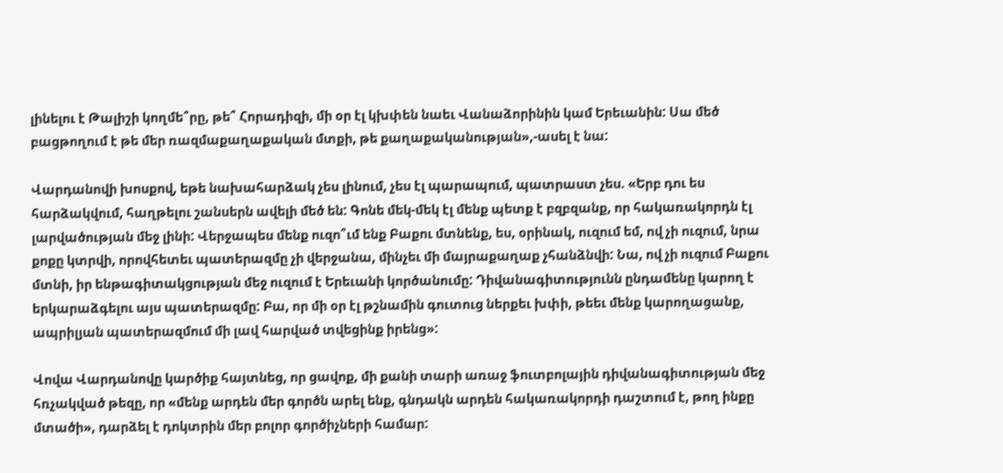լինելու է Թալիշի կողմե՞րը, թե՞ Հորադիզի, մի օր էլ կխփեն նաեւ Վանաձորինին կամ Երեւանին: Սա մեծ բացթողում է թե մեր ռազմաքաղաքական մտքի, թե քաղաքականության»,-ասել է նա:

Վարդանովի խոսքով, եթե նախահարձակ չես լինում, չես էլ պարապում, պատրաստ չես. «Երբ դու ես հարձակվում, հաղթելու շանսերն ավելի մեծ են: Գոնե մեկ-մեկ էլ մենք պետք է բզբզանք, որ հակառակորդն էլ լարվածության մեջ լինի: Վերջապես մենք ուզո՞ւմ ենք Բաքու մտնենք, ես, օրինակ, ուզում եմ, ով չի ուզում, նրա քոքը կտրվի, որովհետեւ պատերազմը չի վերջանա, մինչեւ մի մայրաքաղաք չհանձնվի: Նա, ով չի ուզում Բաքու մտնի, իր ենթագիտակցության մեջ ուզում է Երեւանի կործանումը: Դիվանագիտությունն ընդամենը կարող է երկարաձգելու այս պատերազմը: Բա, որ մի օր էլ թշնամին գուտուց ներքեւ խփի, թեեւ մենք կարողացանք, ապրիլյան պատերազմում մի լավ հարված տվեցինք իրենց»:

Վովա Վարդանովը կարծիք հայտնեց, որ ցավոք, մի քանի տարի առաջ ֆուտբոլային դիվանագիտության մեջ հռչակված թեզը, որ «մենք արդեն մեր գործն արել ենք, գնդակն արդեն հակառակորդի դաշտում է, թող ինքը մտածի», դարձել է դոկտրին մեր բոլոր գործիչների համար: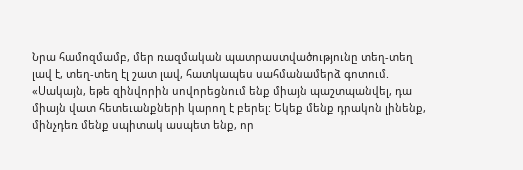Նրա համոզմամբ, մեր ռազմական պատրաստվածությունը տեղ-տեղ լավ է, տեղ-տեղ էլ շատ լավ, հատկապես սահմանամերձ գոտում. «Սակայն, եթե զինվորին սովորեցնում ենք միայն պաշտպանվել, դա միայն վատ հետեւանքների կարող է բերել: Եկեք մենք դրակոն լինենք, մինչդեռ մենք սպիտակ ասպետ ենք, որ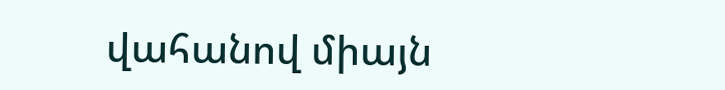վահանով միայն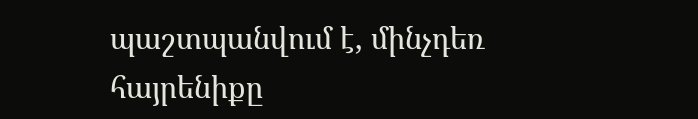պաշտպանվում է, մինչդեռ հայրենիքը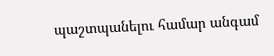պաշտպանելու համար անգամ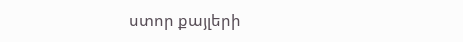ստոր քայլերի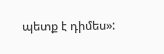պետք է դիմես»: